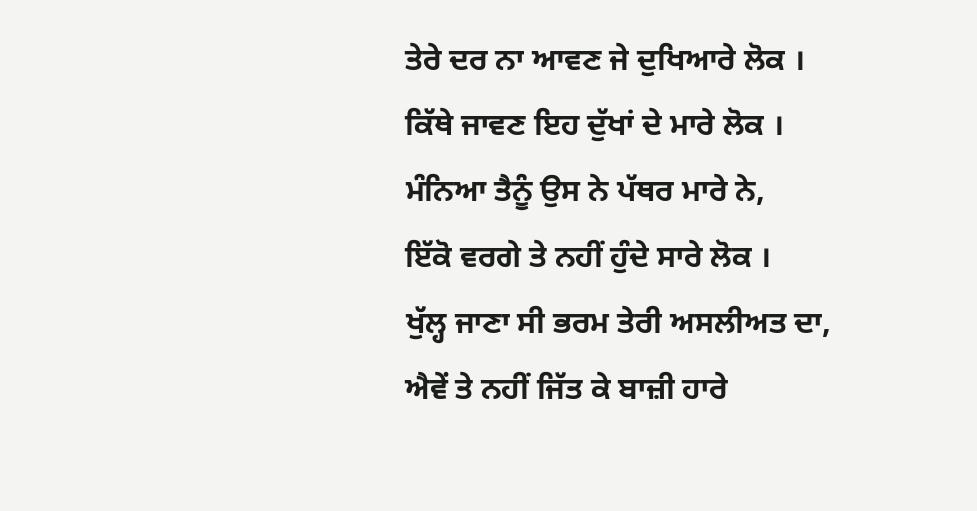ਤੇਰੇ ਦਰ ਨਾ ਆਵਣ ਜੇ ਦੁਖਿਆਰੇ ਲੋਕ ।
ਕਿੱਥੇ ਜਾਵਣ ਇਹ ਦੁੱਖਾਂ ਦੇ ਮਾਰੇ ਲੋਕ ।
ਮੰਨਿਆ ਤੈਨੂੰ ਉਸ ਨੇ ਪੱਥਰ ਮਾਰੇ ਨੇ,
ਇੱਕੋ ਵਰਗੇ ਤੇ ਨਹੀਂ ਹੁੰਦੇ ਸਾਰੇ ਲੋਕ ।
ਖੁੱਲ੍ਹ ਜਾਣਾ ਸੀ ਭਰਮ ਤੇਰੀ ਅਸਲੀਅਤ ਦਾ,
ਐਵੇਂ ਤੇ ਨਹੀਂ ਜਿੱਤ ਕੇ ਬਾਜ਼ੀ ਹਾਰੇ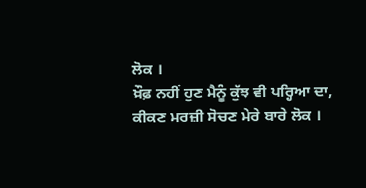ਲੋਕ ।
ਖ਼ੌਫ਼ ਨਹੀਂ ਹੁਣ ਮੈਨੂੰ ਕੁੱਝ ਵੀ ਪਰ੍ਹਿਆ ਦਾ,
ਕੀਕਣ ਮਰਜ਼ੀ ਸੋਚਣ ਮੇਰੇ ਬਾਰੇ ਲੋਕ ।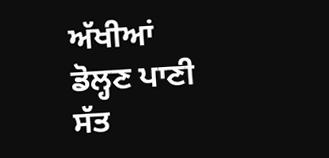ਅੱਖੀਆਂ ਡੋਲ੍ਹਣ ਪਾਣੀ ਸੱਤ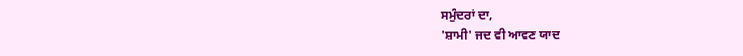ਸਮੁੰਦਰਾਂ ਦਾ,
'ਸ਼ਾਮੀ' ਜਦ ਵੀ ਆਵਣ ਯਾਦ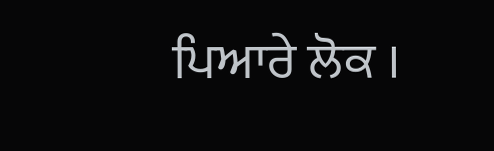ਪਿਆਰੇ ਲੋਕ ।